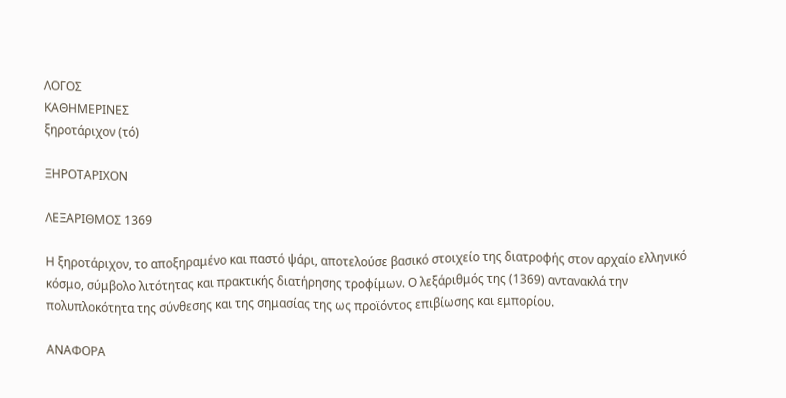ΛΟΓΟΣ
ΚΑΘΗΜΕΡΙΝΕΣ
ξηροτάριχον (τό)

ΞΗΡΟΤΑΡΙΧΟΝ

ΛΕΞΑΡΙΘΜΟΣ 1369

Η ξηροτάριχον, το αποξηραμένο και παστό ψάρι, αποτελούσε βασικό στοιχείο της διατροφής στον αρχαίο ελληνικό κόσμο, σύμβολο λιτότητας και πρακτικής διατήρησης τροφίμων. Ο λεξάριθμός της (1369) αντανακλά την πολυπλοκότητα της σύνθεσης και της σημασίας της ως προϊόντος επιβίωσης και εμπορίου.

ΑΝΑΦΟΡΑ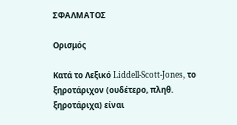ΣΦΑΛΜΑΤΟΣ

Ορισμός

Κατά το Λεξικό Liddell-Scott-Jones, το ξηροτάριχον (ουδέτερο, πληθ. ξηροτάριχα) είναι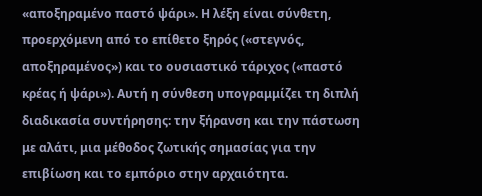«αποξηραμένο παστό ψάρι». Η λέξη είναι σύνθετη, προερχόμενη από το επίθετο ξηρός («στεγνός, αποξηραμένος») και το ουσιαστικό τάριχος («παστό κρέας ή ψάρι»). Αυτή η σύνθεση υπογραμμίζει τη διπλή διαδικασία συντήρησης: την ξήρανση και την πάστωση με αλάτι, μια μέθοδος ζωτικής σημασίας για την επιβίωση και το εμπόριο στην αρχαιότητα.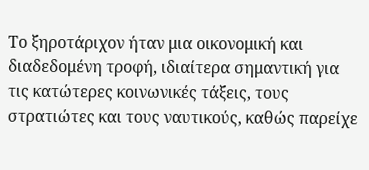Το ξηροτάριχον ήταν μια οικονομική και διαδεδομένη τροφή, ιδιαίτερα σημαντική για τις κατώτερες κοινωνικές τάξεις, τους στρατιώτες και τους ναυτικούς, καθώς παρείχε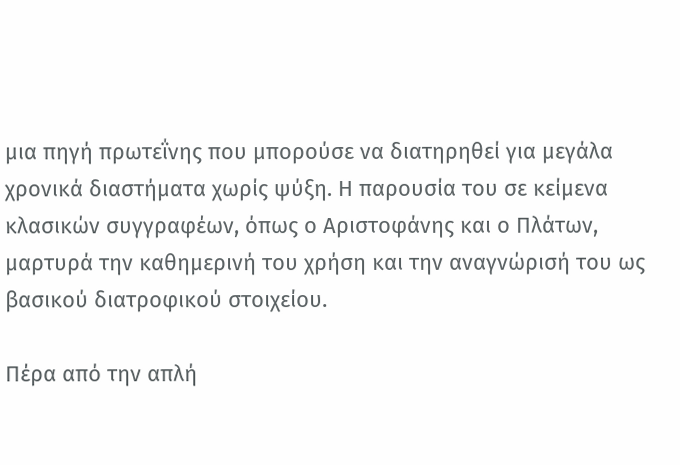μια πηγή πρωτεΐνης που μπορούσε να διατηρηθεί για μεγάλα χρονικά διαστήματα χωρίς ψύξη. Η παρουσία του σε κείμενα κλασικών συγγραφέων, όπως ο Αριστοφάνης και ο Πλάτων, μαρτυρά την καθημερινή του χρήση και την αναγνώρισή του ως βασικού διατροφικού στοιχείου.

Πέρα από την απλή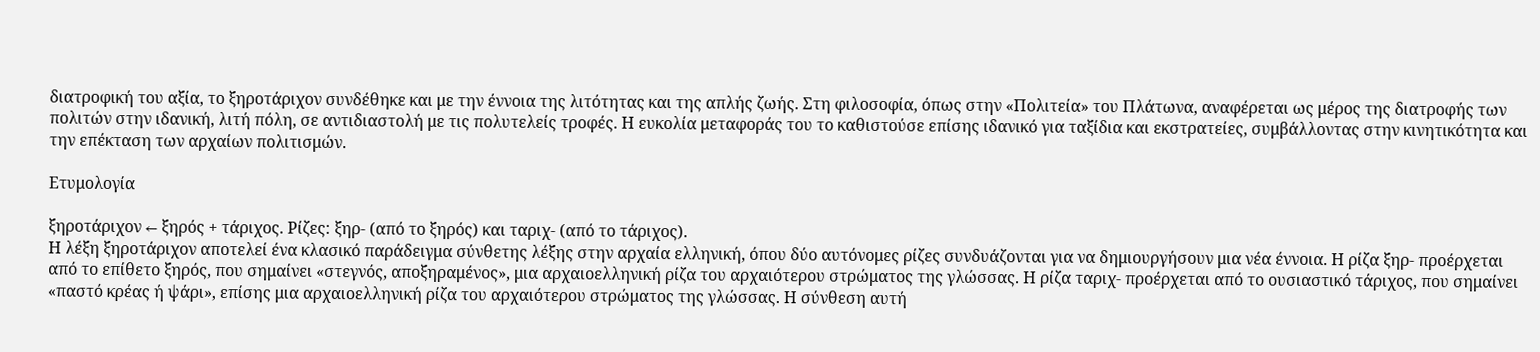διατροφική του αξία, το ξηροτάριχον συνδέθηκε και με την έννοια της λιτότητας και της απλής ζωής. Στη φιλοσοφία, όπως στην «Πολιτεία» του Πλάτωνα, αναφέρεται ως μέρος της διατροφής των πολιτών στην ιδανική, λιτή πόλη, σε αντιδιαστολή με τις πολυτελείς τροφές. Η ευκολία μεταφοράς του το καθιστούσε επίσης ιδανικό για ταξίδια και εκστρατείες, συμβάλλοντας στην κινητικότητα και την επέκταση των αρχαίων πολιτισμών.

Ετυμολογία

ξηροτάριχον ← ξηρός + τάριχος. Ρίζες: ξηρ- (από το ξηρός) και ταριχ- (από το τάριχος).
Η λέξη ξηροτάριχον αποτελεί ένα κλασικό παράδειγμα σύνθετης λέξης στην αρχαία ελληνική, όπου δύο αυτόνομες ρίζες συνδυάζονται για να δημιουργήσουν μια νέα έννοια. Η ρίζα ξηρ- προέρχεται από το επίθετο ξηρός, που σημαίνει «στεγνός, αποξηραμένος», μια αρχαιοελληνική ρίζα του αρχαιότερου στρώματος της γλώσσας. Η ρίζα ταριχ- προέρχεται από το ουσιαστικό τάριχος, που σημαίνει «παστό κρέας ή ψάρι», επίσης μια αρχαιοελληνική ρίζα του αρχαιότερου στρώματος της γλώσσας. Η σύνθεση αυτή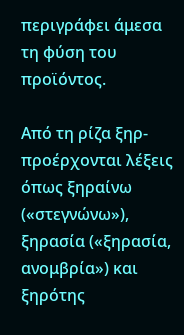περιγράφει άμεσα τη φύση του προϊόντος.

Από τη ρίζα ξηρ- προέρχονται λέξεις όπως ξηραίνω («στεγνώνω»), ξηρασία («ξηρασία, ανομβρία») και ξηρότης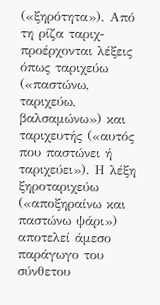(«ξηρότητα»). Από τη ρίζα ταριχ- προέρχονται λέξεις όπως ταριχεύω («παστώνω, ταριχεύω, βαλσαμώνω») και ταριχευτής («αυτός που παστώνει ή ταριχεύει»). Η λέξη ξηροταριχεύω («αποξηραίνω και παστώνω ψάρι») αποτελεί άμεσο παράγωγο του σύνθετου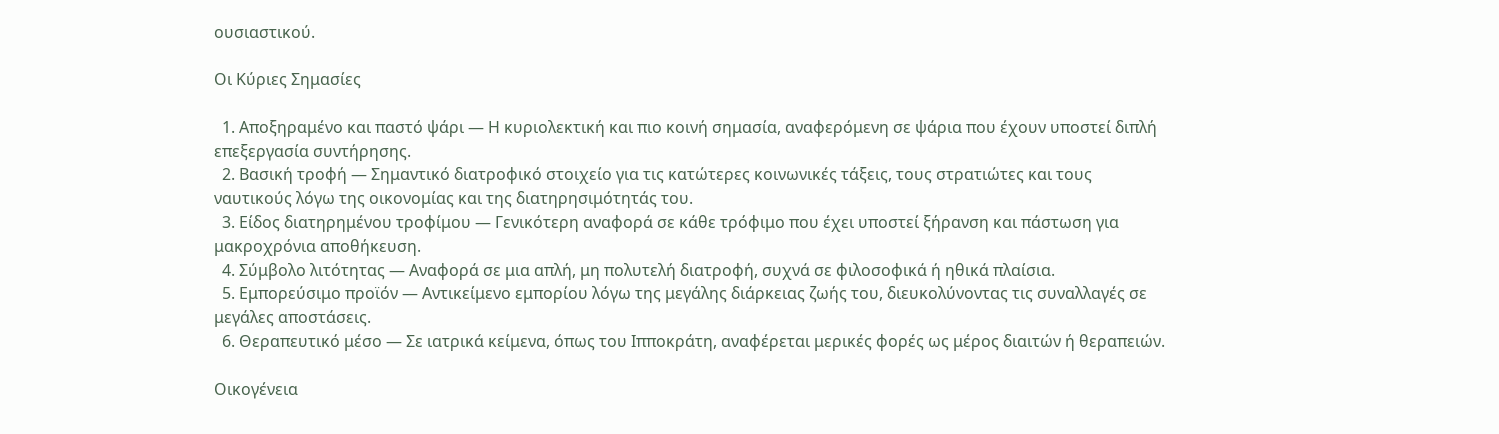ουσιαστικού.

Οι Κύριες Σημασίες

  1. Αποξηραμένο και παστό ψάρι — Η κυριολεκτική και πιο κοινή σημασία, αναφερόμενη σε ψάρια που έχουν υποστεί διπλή επεξεργασία συντήρησης.
  2. Βασική τροφή — Σημαντικό διατροφικό στοιχείο για τις κατώτερες κοινωνικές τάξεις, τους στρατιώτες και τους ναυτικούς λόγω της οικονομίας και της διατηρησιμότητάς του.
  3. Είδος διατηρημένου τροφίμου — Γενικότερη αναφορά σε κάθε τρόφιμο που έχει υποστεί ξήρανση και πάστωση για μακροχρόνια αποθήκευση.
  4. Σύμβολο λιτότητας — Αναφορά σε μια απλή, μη πολυτελή διατροφή, συχνά σε φιλοσοφικά ή ηθικά πλαίσια.
  5. Εμπορεύσιμο προϊόν — Αντικείμενο εμπορίου λόγω της μεγάλης διάρκειας ζωής του, διευκολύνοντας τις συναλλαγές σε μεγάλες αποστάσεις.
  6. Θεραπευτικό μέσο — Σε ιατρικά κείμενα, όπως του Ιπποκράτη, αναφέρεται μερικές φορές ως μέρος διαιτών ή θεραπειών.

Οικογένεια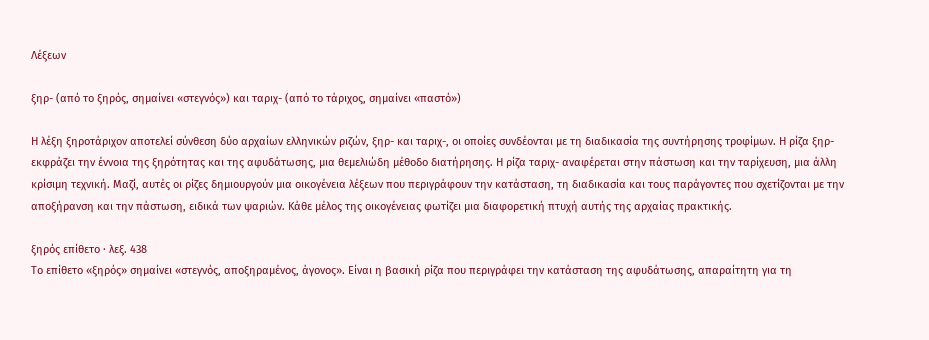Λέξεων

ξηρ- (από το ξηρός, σημαίνει «στεγνός») και ταριχ- (από το τάριχος, σημαίνει «παστό»)

Η λέξη ξηροτάριχον αποτελεί σύνθεση δύο αρχαίων ελληνικών ριζών, ξηρ- και ταριχ-, οι οποίες συνδέονται με τη διαδικασία της συντήρησης τροφίμων. Η ρίζα ξηρ- εκφράζει την έννοια της ξηρότητας και της αφυδάτωσης, μια θεμελιώδη μέθοδο διατήρησης. Η ρίζα ταριχ- αναφέρεται στην πάστωση και την ταρίχευση, μια άλλη κρίσιμη τεχνική. Μαζί, αυτές οι ρίζες δημιουργούν μια οικογένεια λέξεων που περιγράφουν την κατάσταση, τη διαδικασία και τους παράγοντες που σχετίζονται με την αποξήρανση και την πάστωση, ειδικά των ψαριών. Κάθε μέλος της οικογένειας φωτίζει μια διαφορετική πτυχή αυτής της αρχαίας πρακτικής.

ξηρός επίθετο · λεξ. 438
Το επίθετο «ξηρός» σημαίνει «στεγνός, αποξηραμένος, άγονος». Είναι η βασική ρίζα που περιγράφει την κατάσταση της αφυδάτωσης, απαραίτητη για τη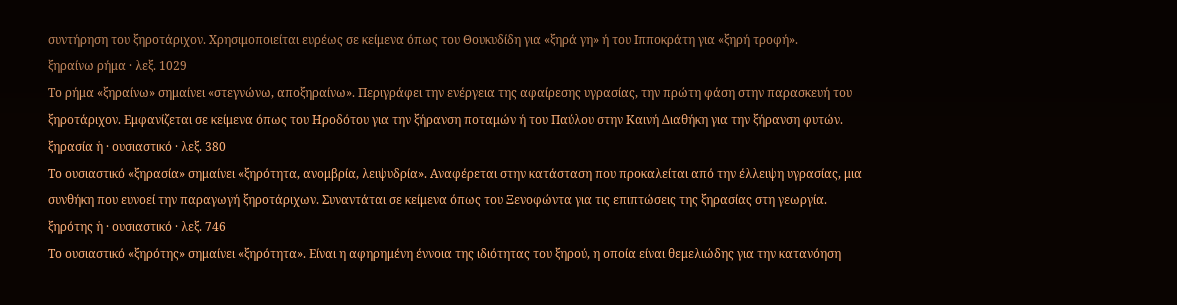συντήρηση του ξηροτάριχον. Χρησιμοποιείται ευρέως σε κείμενα όπως του Θουκυδίδη για «ξηρά γη» ή του Ιπποκράτη για «ξηρή τροφή».
ξηραίνω ρήμα · λεξ. 1029
Το ρήμα «ξηραίνω» σημαίνει «στεγνώνω, αποξηραίνω». Περιγράφει την ενέργεια της αφαίρεσης υγρασίας, την πρώτη φάση στην παρασκευή του ξηροτάριχον. Εμφανίζεται σε κείμενα όπως του Ηροδότου για την ξήρανση ποταμών ή του Παύλου στην Καινή Διαθήκη για την ξήρανση φυτών.
ξηρασία ἡ · ουσιαστικό · λεξ. 380
Το ουσιαστικό «ξηρασία» σημαίνει «ξηρότητα, ανομβρία, λειψυδρία». Αναφέρεται στην κατάσταση που προκαλείται από την έλλειψη υγρασίας, μια συνθήκη που ευνοεί την παραγωγή ξηροτάριχων. Συναντάται σε κείμενα όπως του Ξενοφώντα για τις επιπτώσεις της ξηρασίας στη γεωργία.
ξηρότης ἡ · ουσιαστικό · λεξ. 746
Το ουσιαστικό «ξηρότης» σημαίνει «ξηρότητα». Είναι η αφηρημένη έννοια της ιδιότητας του ξηρού, η οποία είναι θεμελιώδης για την κατανόηση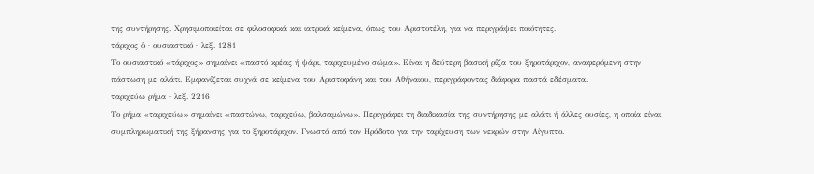της συντήρησης. Χρησιμοποιείται σε φιλοσοφικά και ιατρικά κείμενα, όπως του Αριστοτέλη, για να περιγράψει ποιότητες.
τάριχος ὁ · ουσιαστικό · λεξ. 1281
Το ουσιαστικό «τάριχος» σημαίνει «παστό κρέας ή ψάρι, ταριχευμένο σώμα». Είναι η δεύτερη βασική ρίζα του ξηροτάριχον, αναφερόμενη στην πάστωση με αλάτι. Εμφανίζεται συχνά σε κείμενα του Αριστοφάνη και του Αθήναιου, περιγράφοντας διάφορα παστά εδέσματα.
ταριχεύω ρήμα · λεξ. 2216
Το ρήμα «ταριχεύω» σημαίνει «παστώνω, ταριχεύω, βαλσαμώνω». Περιγράφει τη διαδικασία της συντήρησης με αλάτι ή άλλες ουσίες, η οποία είναι συμπληρωματική της ξήρανσης για το ξηροτάριχον. Γνωστό από τον Ηρόδοτο για την ταρίχευση των νεκρών στην Αίγυπτο.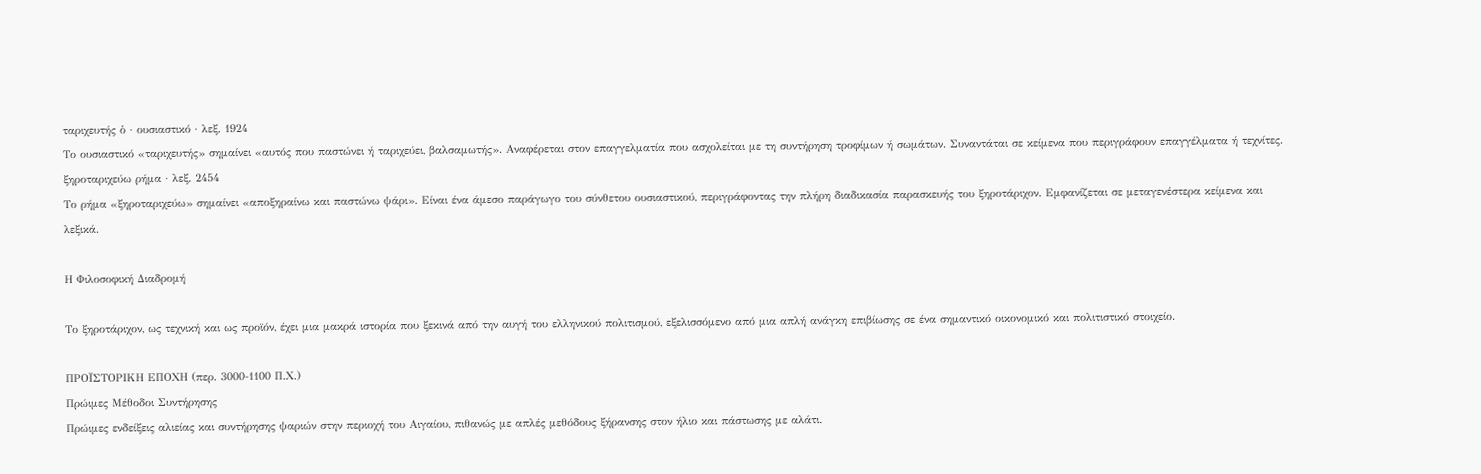ταριχευτής ὁ · ουσιαστικό · λεξ. 1924
Το ουσιαστικό «ταριχευτής» σημαίνει «αυτός που παστώνει ή ταριχεύει, βαλσαμωτής». Αναφέρεται στον επαγγελματία που ασχολείται με τη συντήρηση τροφίμων ή σωμάτων. Συναντάται σε κείμενα που περιγράφουν επαγγέλματα ή τεχνίτες.
ξηροταριχεύω ρήμα · λεξ. 2454
Το ρήμα «ξηροταριχεύω» σημαίνει «αποξηραίνω και παστώνω ψάρι». Είναι ένα άμεσο παράγωγο του σύνθετου ουσιαστικού, περιγράφοντας την πλήρη διαδικασία παρασκευής του ξηροτάριχον. Εμφανίζεται σε μεταγενέστερα κείμενα και λεξικά.

Η Φιλοσοφική Διαδρομή

Το ξηροτάριχον, ως τεχνική και ως προϊόν, έχει μια μακρά ιστορία που ξεκινά από την αυγή του ελληνικού πολιτισμού, εξελισσόμενο από μια απλή ανάγκη επιβίωσης σε ένα σημαντικό οικονομικό και πολιτιστικό στοιχείο.

ΠΡΟΪΣΤΟΡΙΚΗ ΕΠΟΧΗ (περ. 3000-1100 Π.Χ.)
Πρώιμες Μέθοδοι Συντήρησης
Πρώιμες ενδείξεις αλιείας και συντήρησης ψαριών στην περιοχή του Αιγαίου, πιθανώς με απλές μεθόδους ξήρανσης στον ήλιο και πάστωσης με αλάτι.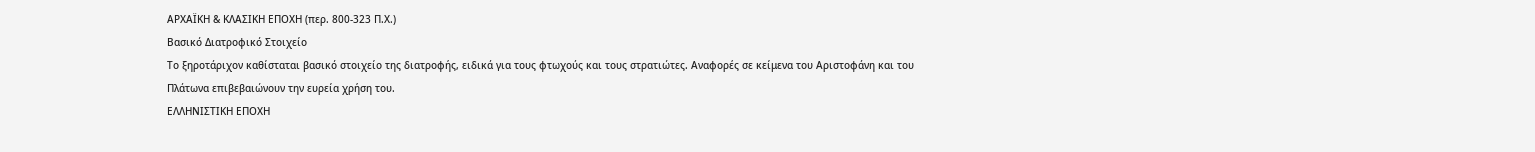ΑΡΧΑΪΚΗ & ΚΛΑΣΙΚΗ ΕΠΟΧΗ (περ. 800-323 Π.Χ.)
Βασικό Διατροφικό Στοιχείο
Το ξηροτάριχον καθίσταται βασικό στοιχείο της διατροφής, ειδικά για τους φτωχούς και τους στρατιώτες. Αναφορές σε κείμενα του Αριστοφάνη και του Πλάτωνα επιβεβαιώνουν την ευρεία χρήση του.
ΕΛΛΗΝΙΣΤΙΚΗ ΕΠΟΧΗ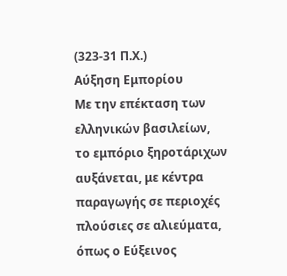(323-31 Π.Χ.)
Αύξηση Εμπορίου
Με την επέκταση των ελληνικών βασιλείων, το εμπόριο ξηροτάριχων αυξάνεται, με κέντρα παραγωγής σε περιοχές πλούσιες σε αλιεύματα, όπως ο Εύξεινος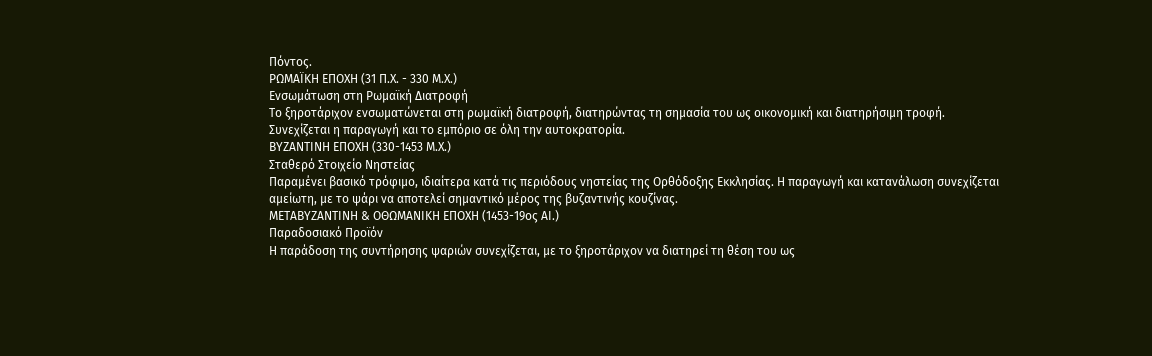Πόντος.
ΡΩΜΑΪΚΗ ΕΠΟΧΗ (31 Π.Χ. - 330 Μ.Χ.)
Ενσωμάτωση στη Ρωμαϊκή Διατροφή
Το ξηροτάριχον ενσωματώνεται στη ρωμαϊκή διατροφή, διατηρώντας τη σημασία του ως οικονομική και διατηρήσιμη τροφή. Συνεχίζεται η παραγωγή και το εμπόριο σε όλη την αυτοκρατορία.
ΒΥΖΑΝΤΙΝΗ ΕΠΟΧΗ (330-1453 Μ.Χ.)
Σταθερό Στοιχείο Νηστείας
Παραμένει βασικό τρόφιμο, ιδιαίτερα κατά τις περιόδους νηστείας της Ορθόδοξης Εκκλησίας. Η παραγωγή και κατανάλωση συνεχίζεται αμείωτη, με το ψάρι να αποτελεί σημαντικό μέρος της βυζαντινής κουζίνας.
ΜΕΤΑΒΥΖΑΝΤΙΝΗ & ΟΘΩΜΑΝΙΚΗ ΕΠΟΧΗ (1453-19ος ΑΙ.)
Παραδοσιακό Προϊόν
Η παράδοση της συντήρησης ψαριών συνεχίζεται, με το ξηροτάριχον να διατηρεί τη θέση του ως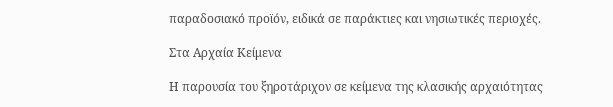παραδοσιακό προϊόν, ειδικά σε παράκτιες και νησιωτικές περιοχές.

Στα Αρχαία Κείμενα

Η παρουσία του ξηροτάριχον σε κείμενα της κλασικής αρχαιότητας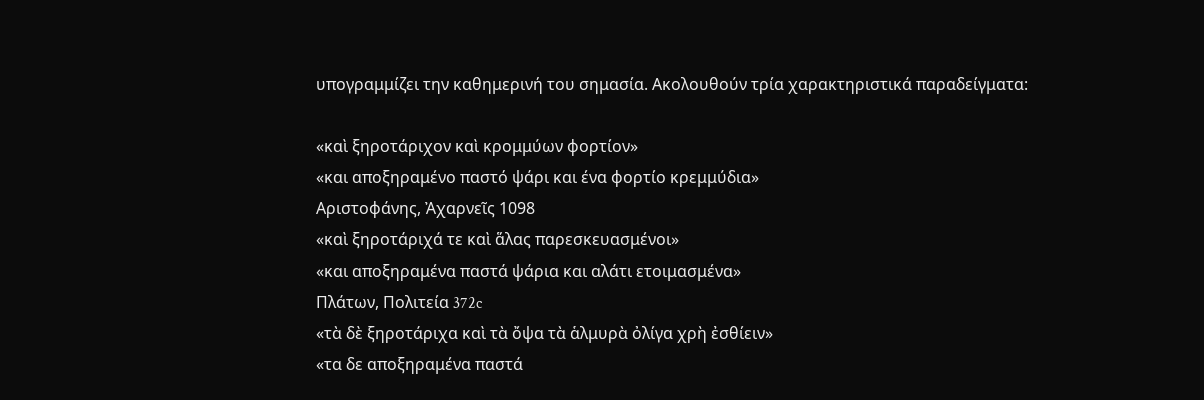υπογραμμίζει την καθημερινή του σημασία. Ακολουθούν τρία χαρακτηριστικά παραδείγματα:

«καὶ ξηροτάριχον καὶ κρομμύων φορτίον»
«και αποξηραμένο παστό ψάρι και ένα φορτίο κρεμμύδια»
Αριστοφάνης, Ἀχαρνεῖς 1098
«καὶ ξηροτάριχά τε καὶ ἅλας παρεσκευασμένοι»
«και αποξηραμένα παστά ψάρια και αλάτι ετοιμασμένα»
Πλάτων, Πολιτεία 372c
«τὰ δὲ ξηροτάριχα καὶ τὰ ὄψα τὰ ἁλμυρὰ ὀλίγα χρὴ ἐσθίειν»
«τα δε αποξηραμένα παστά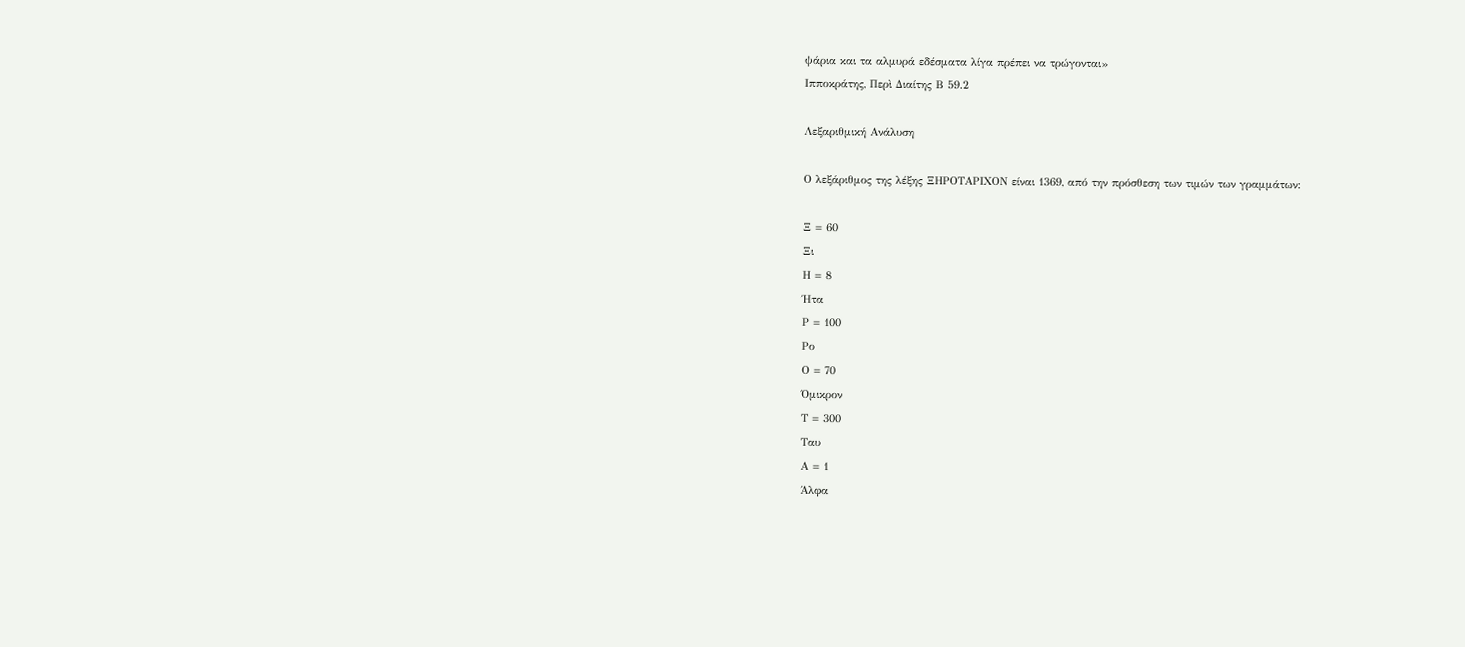ψάρια και τα αλμυρά εδέσματα λίγα πρέπει να τρώγονται»
Ιπποκράτης, Περὶ Διαίτης Β 59.2

Λεξαριθμική Ανάλυση

Ο λεξάριθμος της λέξης ΞΗΡΟΤΑΡΙΧΟΝ είναι 1369, από την πρόσθεση των τιμών των γραμμάτων:

Ξ = 60
Ξι
Η = 8
Ήτα
Ρ = 100
Ρο
Ο = 70
Όμικρον
Τ = 300
Ταυ
Α = 1
Άλφα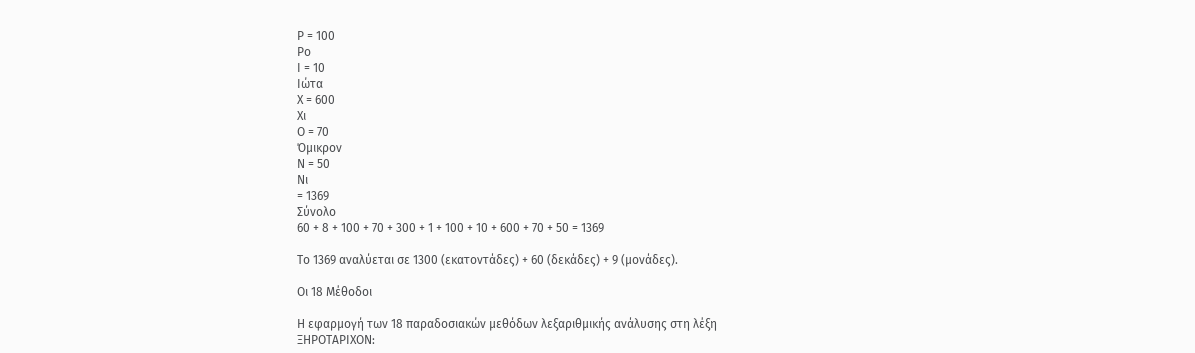Ρ = 100
Ρο
Ι = 10
Ιώτα
Χ = 600
Χι
Ο = 70
Όμικρον
Ν = 50
Νι
= 1369
Σύνολο
60 + 8 + 100 + 70 + 300 + 1 + 100 + 10 + 600 + 70 + 50 = 1369

Το 1369 αναλύεται σε 1300 (εκατοντάδες) + 60 (δεκάδες) + 9 (μονάδες).

Οι 18 Μέθοδοι

Η εφαρμογή των 18 παραδοσιακών μεθόδων λεξαριθμικής ανάλυσης στη λέξη ΞΗΡΟΤΑΡΙΧΟΝ: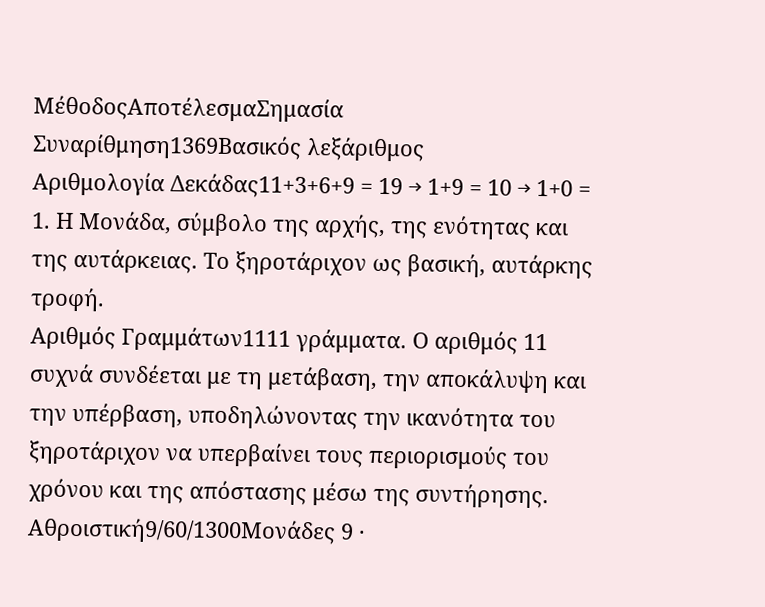ΜέθοδοςΑποτέλεσμαΣημασία
Συναρίθμηση1369Βασικός λεξάριθμος
Αριθμολογία Δεκάδας11+3+6+9 = 19 → 1+9 = 10 → 1+0 = 1. Η Μονάδα, σύμβολο της αρχής, της ενότητας και της αυτάρκειας. Το ξηροτάριχον ως βασική, αυτάρκης τροφή.
Αριθμός Γραμμάτων1111 γράμματα. Ο αριθμός 11 συχνά συνδέεται με τη μετάβαση, την αποκάλυψη και την υπέρβαση, υποδηλώνοντας την ικανότητα του ξηροτάριχον να υπερβαίνει τους περιορισμούς του χρόνου και της απόστασης μέσω της συντήρησης.
Αθροιστική9/60/1300Μονάδες 9 ·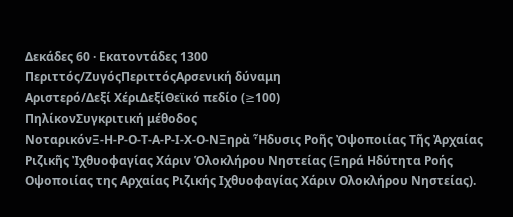Δεκάδες 60 · Εκατοντάδες 1300
Περιττός/ΖυγόςΠεριττόςΑρσενική δύναμη
Αριστερό/Δεξί ΧέριΔεξίΘεϊκό πεδίο (≥100)
ΠηλίκονΣυγκριτική μέθοδος
ΝοταρικόνΞ-Η-Ρ-Ο-Τ-Α-Ρ-Ι-Χ-Ο-ΝΞηρὰ Ἧδυσις Ροῆς Ὀψοποιίας Τῆς Ἀρχαίας Ριζικῆς Ἰχθυοφαγίας Χάριν Ὁλοκλήρου Νηστείας (Ξηρά Ηδύτητα Ροής Οψοποιίας της Αρχαίας Ριζικής Ιχθυοφαγίας Χάριν Ολοκλήρου Νηστείας).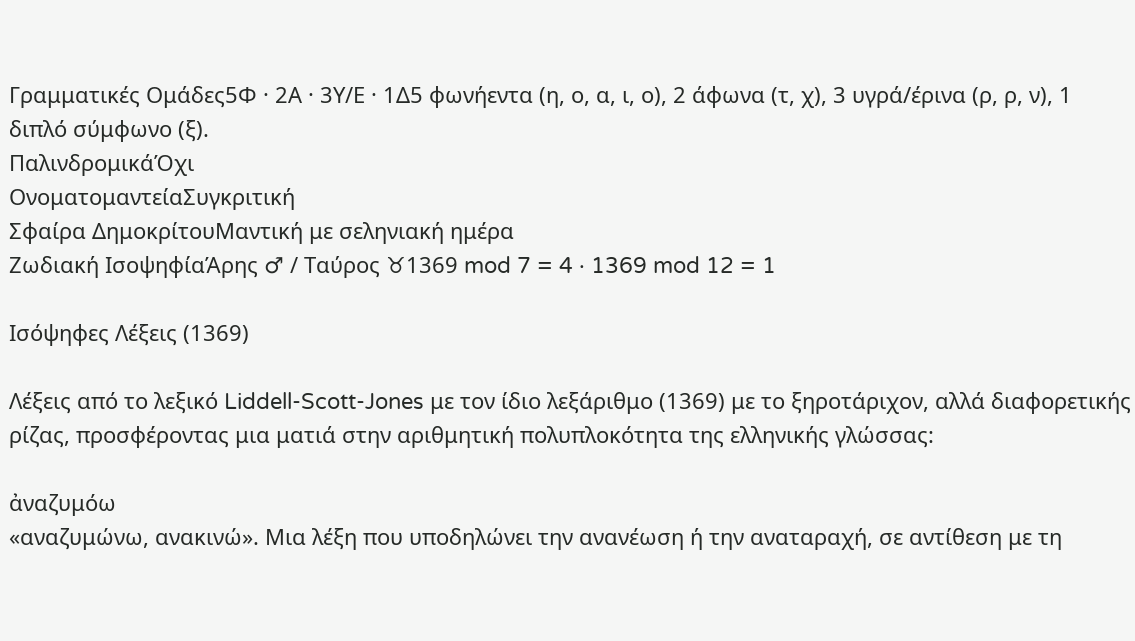Γραμματικές Ομάδες5Φ · 2Α · 3Υ/Ε · 1Δ5 φωνήεντα (η, ο, α, ι, ο), 2 άφωνα (τ, χ), 3 υγρά/έρινα (ρ, ρ, ν), 1 διπλό σύμφωνο (ξ).
ΠαλινδρομικάΌχι
ΟνοματομαντείαΣυγκριτική
Σφαίρα ΔημοκρίτουΜαντική με σεληνιακή ημέρα
Ζωδιακή ΙσοψηφίαΆρης ♂ / Ταύρος ♉1369 mod 7 = 4 · 1369 mod 12 = 1

Ισόψηφες Λέξεις (1369)

Λέξεις από το λεξικό Liddell-Scott-Jones με τον ίδιο λεξάριθμο (1369) με το ξηροτάριχον, αλλά διαφορετικής ρίζας, προσφέροντας μια ματιά στην αριθμητική πολυπλοκότητα της ελληνικής γλώσσας:

ἀναζυμόω
«αναζυμώνω, ανακινώ». Μια λέξη που υποδηλώνει την ανανέωση ή την αναταραχή, σε αντίθεση με τη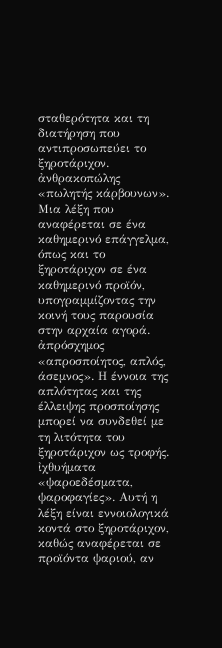σταθερότητα και τη διατήρηση που αντιπροσωπεύει το ξηροτάριχον.
ἀνθρακοπώλης
«πωλητής κάρβουνων». Μια λέξη που αναφέρεται σε ένα καθημερινό επάγγελμα, όπως και το ξηροτάριχον σε ένα καθημερινό προϊόν, υπογραμμίζοντας την κοινή τους παρουσία στην αρχαία αγορά.
ἀπρόσχημος
«απροσποίητος, απλός, άσεμνος». Η έννοια της απλότητας και της έλλειψης προσποίησης μπορεί να συνδεθεί με τη λιτότητα του ξηροτάριχον ως τροφής.
ἰχθυήματα
«ψαροεδέσματα, ψαροφαγίες». Αυτή η λέξη είναι εννοιολογικά κοντά στο ξηροτάριχον, καθώς αναφέρεται σε προϊόντα ψαριού, αν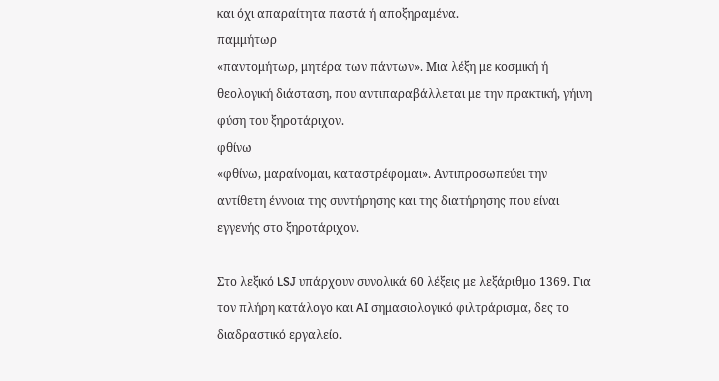και όχι απαραίτητα παστά ή αποξηραμένα.
παμμήτωρ
«παντομήτωρ, μητέρα των πάντων». Μια λέξη με κοσμική ή θεολογική διάσταση, που αντιπαραβάλλεται με την πρακτική, γήινη φύση του ξηροτάριχον.
φθίνω
«φθίνω, μαραίνομαι, καταστρέφομαι». Αντιπροσωπεύει την αντίθετη έννοια της συντήρησης και της διατήρησης που είναι εγγενής στο ξηροτάριχον.

Στο λεξικό LSJ υπάρχουν συνολικά 60 λέξεις με λεξάριθμο 1369. Για τον πλήρη κατάλογο και AI σημασιολογικό φιλτράρισμα, δες το διαδραστικό εργαλείο.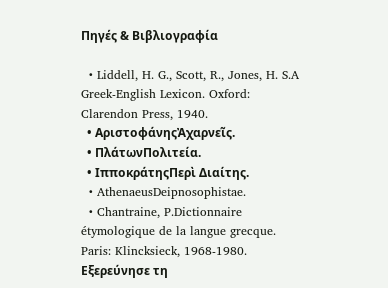Πηγές & Βιβλιογραφία

  • Liddell, H. G., Scott, R., Jones, H. S.A Greek-English Lexicon. Oxford: Clarendon Press, 1940.
  • ΑριστοφάνηςἈχαρνεῖς.
  • ΠλάτωνΠολιτεία.
  • ΙπποκράτηςΠερὶ Διαίτης.
  • AthenaeusDeipnosophistae.
  • Chantraine, P.Dictionnaire étymologique de la langue grecque. Paris: Klincksieck, 1968-1980.
Εξερεύνησε τη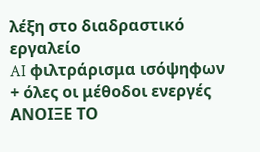λέξη στο διαδραστικό εργαλείο
AI φιλτράρισμα ισόψηφων + όλες οι μέθοδοι ενεργές
ΑΝΟΙΞΕ ΤΟ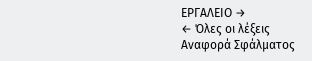ΕΡΓΑΛΕΙΟ →
← Όλες οι λέξεις
Αναφορά Σφάλματος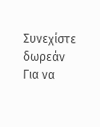Συνεχίστε δωρεάν
Για να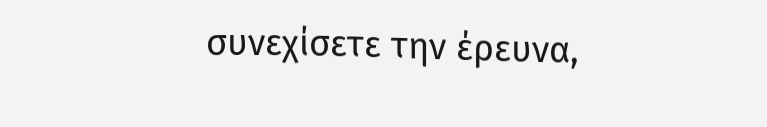συνεχίσετε την έρευνα,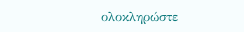ολοκληρώστε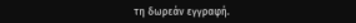τη δωρεάν εγγραφή.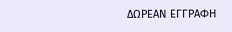ΔΩΡΕΑΝ ΕΓΓΡΑΦΗ